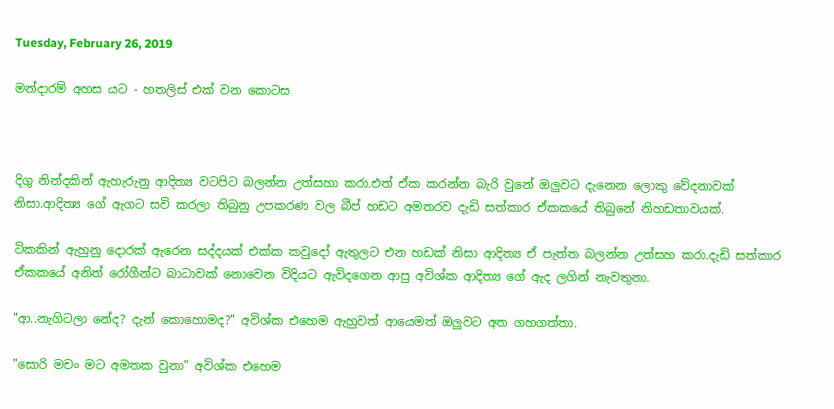Tuesday, February 26, 2019

මන්දාරම් අහස යට - හතලිස් එක් වන කොටස



දිගු නින්දකින් ඇහැරුනු ආදිත්‍ය වටපිට බලන්න උත්සහා කරා.එත් ඒක කරන්න බැරි වුනේ ඔලුවට දැනෙන ලොකු වේදනාවක් නිසා.ආදිත්‍ය ගේ ඇගට සවි කරලා තිබුනු උපකරණ වල බීප් හඩට අමතරව දැඩි සත්කාර ඒකකයේ තිබුනේ නිහඩතාවයක්.

ටිකකින් ඇහුනු දොරක් ඇරෙන සද්දයක් එක්ක කවුදෝ ඇතුලට එන හඩක් නිසා ආදිත්‍ය ඒ පැත්ත බලන්න උත්සහ කරා.දැඩි සත්කාර ඒකකයේ අනිත් රෝගීන්ට බාධාවක් නොවෙන විදියට ඇවිදගෙන ආපු අවිශ්ක ආදිත්‍ය ගේ ඇද ලගින් නැවතුනා.

"ආ..නැගිටලා නේද? දැන් කොහොමද?" අවිශ්ක එහෙම ඇහුවත් ආයෙමත් ඔලුවට අත ගහගත්තා.

"සොරි මචං මට අමතක වුනා" අවිශ්ක එහෙම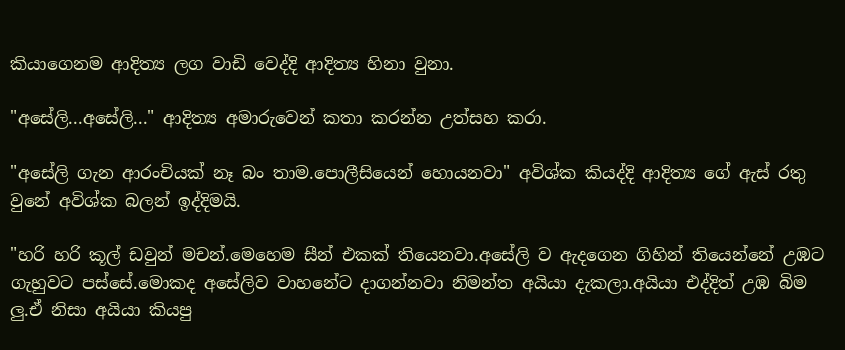කියාගෙනම ආදිත්‍ය ලග වාඩි වෙද්දි ආදිත්‍ය හිනා වුනා.

"අසේලි...අසේලි..." ආදිත්‍ය අමාරුවෙන් කතා කරන්න උත්සහ කරා.

"අසේලි ගැන ආරංචියක් නෑ බං තාම.පොලීසියෙන් හොයනවා" අවිශ්ක කියද්දි ආදිත්‍ය ගේ ඇස් රතු වුනේ අවිශ්ක බලන් ඉද්දිමයි.

"හරි හරි කූල් ඩවුන් මචන්.මෙහෙම සීන් එකක් තියෙනවා.අසේලි ව ඇදගෙන ගිහින් තියෙන්නේ උඹට ගැහුවට පස්සේ.මොකද අසේලිව වාහනේට දාගන්නවා නිමන්ත අයියා දැකලා.අයියා එද්දිත් උඹ බිම ලු.ඒ නිසා අයියා කියපු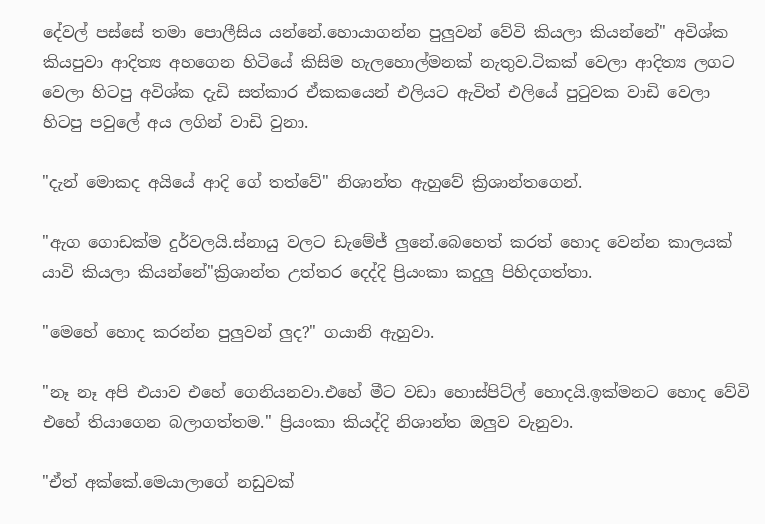දේවල් පස්සේ තමා පොලීසිය යන්නේ.හොයාගන්න පුලුවන් වේවි කියලා කියන්නේ" අවිශ්ක කියපුවා ආදිත්‍ය අහගෙන හිටියේ කිසිම හැලහොල්මනක් නැතුව.ටිකක් වෙලා ආදිත්‍ය ලගට වෙලා හිටපු අවිශ්ක දැඩි සත්කාර ඒකකයෙන් එලියට ඇවිත් එලියේ පුටුවක වාඩි වෙලා හිටපු පවුලේ අය ලගින් වාඩි වුනා.

"දැන් මොකද අයියේ ආදි ගේ තත්වේ" නිශාන්ත ඇහුවේ ක්‍රිශාන්තගෙන්.

"ඇග ගොඩක්ම දුර්වලයි.ස්නායු වලට ඩැමේජ් ලුනේ.බෙහෙත් කරත් හොද වෙන්න කාලයක් යාවි කියලා කියන්නේ"ක්‍රිශාන්ත උත්තර දෙද්දි ප්‍රියංකා කදුලු පිහිදගත්තා.

"මෙහේ හොද කරන්න පුලුවන් ලුද?" ගයානි ඇහුවා.

"නෑ නෑ අපි එයාව එහේ ගෙනියනවා.එහේ මීට වඩා හොස්පිට්ල් හොදයි.ඉක්මනට හොද වේවි එහේ තියාගෙන බලාගත්තම." ප්‍රියංකා කියද්දි නිශාන්ත ඔලුව වැනුවා.

"ඒත් අක්කේ.මෙයාලාගේ නඩුවක්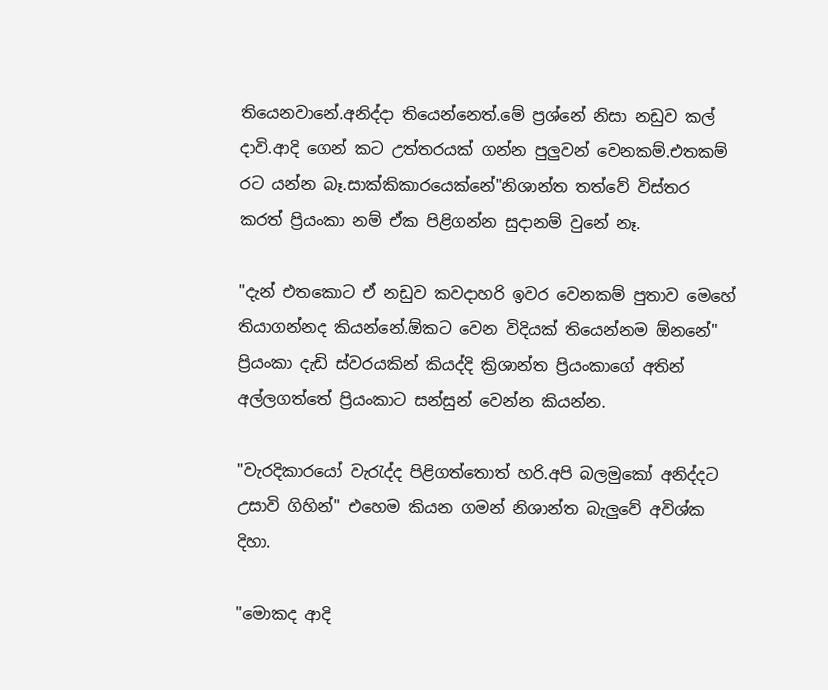තියෙනවානේ.අනිද්දා තියෙන්නෙත්.මේ ප්‍රශ්නේ නිසා නඩුව කල් දාවි.ආදි ගෙන් කට උත්තරයක් ගන්න පුලුවන් වෙනකම්.එතකම් රට යන්න බෑ.සාක්කිකාරයෙක්නේ"නිශාන්ත තත්වේ විස්තර කරත් ප්‍රියංකා නම් ඒක පිළිගන්න සුදානම් වුනේ නෑ.

"දැන් එතකොට ඒ නඩුව කවදාහරි ඉවර වෙනකම් පුතාව මෙහේ තියාගන්නද කියන්නේ.ඕකට වෙන විදියක් තියෙන්නම ඕනනේ" ප්‍රියංකා දැඩි ස්වරයකින් කියද්දි ක්‍රිශාන්ත ප්‍රියංකාගේ අතින් අල්ලගත්තේ ප්‍රියංකාට සන්සුන් වෙන්න කියන්න.

"වැරදිකාරයෝ වැරැද්ද පිළිගත්තොත් හරි.අපි බලමුකෝ අනිද්දට උසාවි ගිහින්" එහෙම කියන ගමන් නිශාන්ත බැලුවේ අවිශ්ක දිහා.

"මොකද ආදි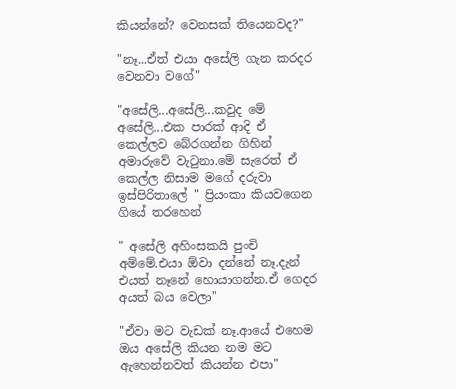කියන්නේ? වෙනසක් තියෙනවද?"

"නෑ...ඒත් එයා අසේලි ගැන කරදර වෙනවා වගේ"

"අසේලි...අසේලි...කවුද මේ අසේලි...එක පාරක් ආදි ඒ කෙල්ලව බේරගන්න ගිහින් අමාරුවේ වැටුනා.මේ සැරෙත් ඒ කෙල්ල නිසාම මගේ දරුවා ඉස්පිරිතාලේ " ප්‍රියංකා කියවගෙන ගියේ තරහෙන්

" අසේලි අහිංසකයි පුංචි අම්මේ.එයා ඕවා දන්නේ නෑ.දැන් එයත් නෑනේ හොයාගන්න.ඒ ගෙදර අයත් බය වෙලා"

"ඒවා මට වැඩක් නෑ.ආයේ එහෙම ඔය අසේලි කියන නම මට ඇහෙන්නවත් කියන්න එපා"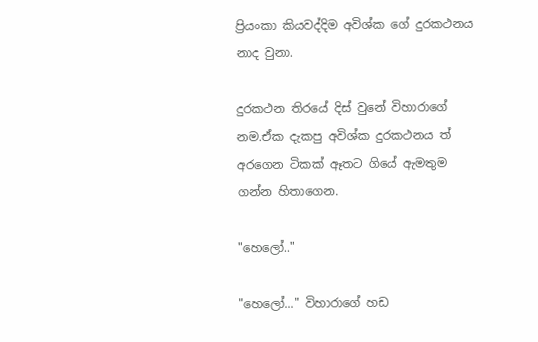ප්‍රියංකා කියවද්දිම අවිශ්ක ගේ දුරකථනය නාද වුනා.

දුරකථන තිරයේ දිස් වුනේ විහාරාගේ නම.ඒක දැකපු අවිශ්ක දුරකථනය ත් අරගෙන ටිකක් ඈතට ගියේ ඇමතුම ගන්න හිතාගෙන.

"හෙලෝ.."

"හෙලෝ..." විහාරාගේ හඩ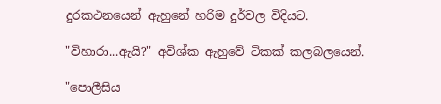දුරකථනයෙන් ඇහුනේ හරිම දුර්වල විදියට.

"විහාරා...ඇයි?" අවිශ්ක ඇහුවේ ටිකක් කලබලයෙන්.

"පොලීසිය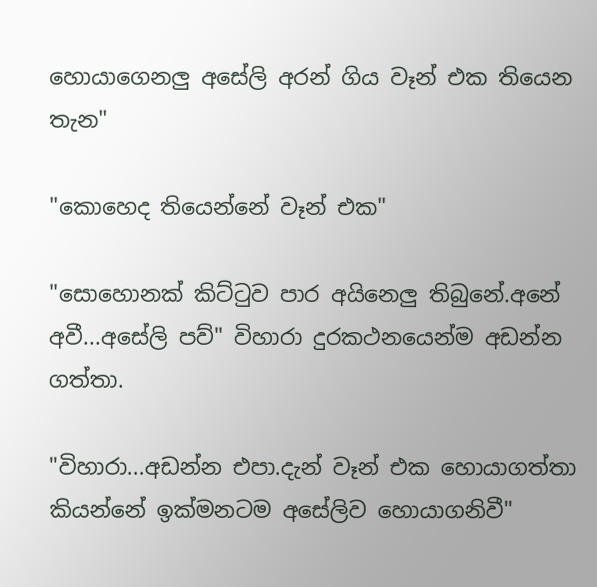හොයාගෙනලු අසේලි අරන් ගිය වෑන් එක තියෙන තැන"

"කොහෙද තියෙන්නේ වෑන් එක"

"සොහොනක් කිට්ටුව පාර අයිනෙලු තිබුනේ.අනේ අවී...අසේලි පව්" විහාරා දුරකථනයෙන්ම අඩන්න ගත්තා.

"විහාරා...අඩන්න එපා.දැන් වෑන් එක හොයාගත්තා කියන්නේ ඉක්මනටම අසේලිව හොයාගනිවී"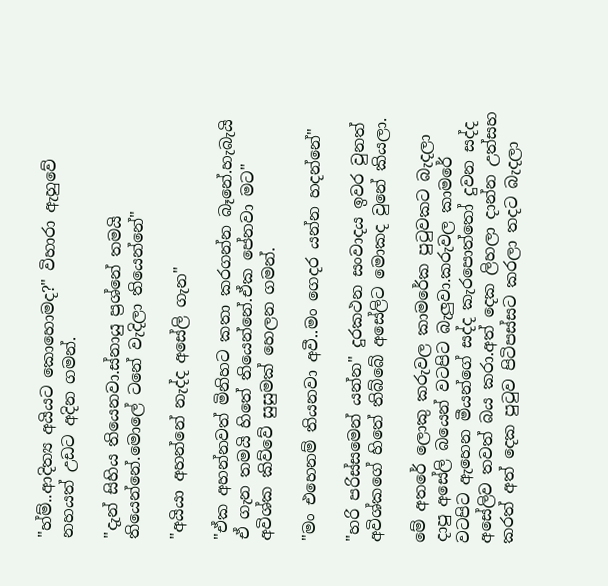"හ්ම්..ආදිත්‍ය අයියට කොහොමද?" විහාරා ඇහුවේ නහයත් උඩට අදින ගමන්.

"දැන් සිහිය තියෙනවා.ස්නායු ප්‍රශ්නේ තමයි තියෙන්නේ.මොලේ ටනේ වැදිලා තියෙන්නේ"

"අයියා අහන්නේ නැද්ද අසේලි ගැන"

"ඒක අහන්නවත් මිනිහට කතා කරගන්න බෑනේ.හැබැයි ඒ ගැන තමයි හිතේ තියෙන්නේ.ඒක පේනවා මට" අවිශ්ක කිව්වේ සුසුමක් හෙලන ගමන්.

"මං එහෙනම් තියනවා අවී..මං ගෙදර යන්න හදන්නේ"

"හරි පරිස්සමෙන් යන්න" දුරකථන සංවාදය ඉවර වුනත් අවිශ්කගේ හිතේ තිබ්බේ අසේලිට මොකද වුනේ කියලා.

මේ අතරේ ලොකු කරුවල කාමරේක පුටුවකට බැදලා දාපු අසේලි බයෙන් වටපිට බැලුවා.කරුවල කාමරේ වටපිට ඇහෙන මීයන්ගේ සද්ද කැරපොත්තෝ දුවන සද්ද අසේලිව තවත් බය කරා.අත් දෙක ලිහලා දාන්න උත්සහ කරත් අත් දෙක පුටුව පිටිපස්සට කරලා තදට බැදලා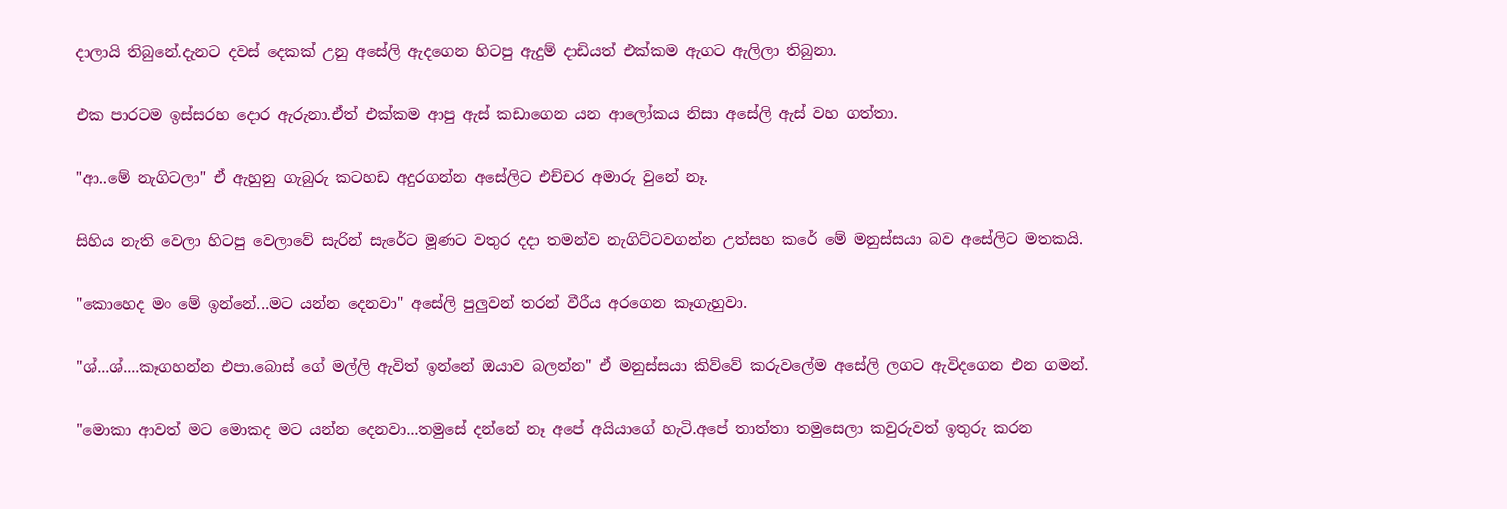දාලායි තිබුනේ.දැනට දවස් දෙකක් උනු අසේලි ඇදගෙන හිටපු ඇදුම් දාඩියත් එක්කම ඇගට ඇලිලා තිබුනා.

එක පාරටම ඉස්සරහ දොර ඇරුනා.ඒත් එක්කම ආපු ඇස් කඩාගෙන යන ආලෝකය නිසා අසේලි ඇස් වහ ගත්තා.

"ආ..මේ නැගිටලා" ඒ ඇහුනු ගැබුරු කටහඩ අදුරගන්න අසේලිට එච්චර අමාරු වුනේ නෑ.

සිහිය නැති වෙලා හිටපු වෙලාවේ සැරින් සැරේට මූණට වතුර දදා තමන්ව නැගිට්ටවගන්න උත්සහ කරේ මේ මනුස්සයා බව අසේලිට මතකයි.

"කොහෙද මං මේ ඉන්නේ...මට යන්න දෙනවා" අසේලි පුලුවන් තරන් වීරීය අරගෙන කෑගැහුවා.

"ශ්...ශ්....කෑගහන්න එපා.බොස් ගේ මල්ලි ඇවිත් ඉන්නේ ඔයාව බලන්න" ඒ මනුස්සයා කිව්වේ කරුවලේම අසේලි ලගට ඇවිදගෙන එන ගමන්.

"මොකා ආවත් මට මොකද මට යන්න දෙනවා...තමුසේ දන්නේ නෑ අපේ අයියාගේ හැටි.අපේ තාත්තා තමුසෙලා කවුරුවත් ඉතුරු කරන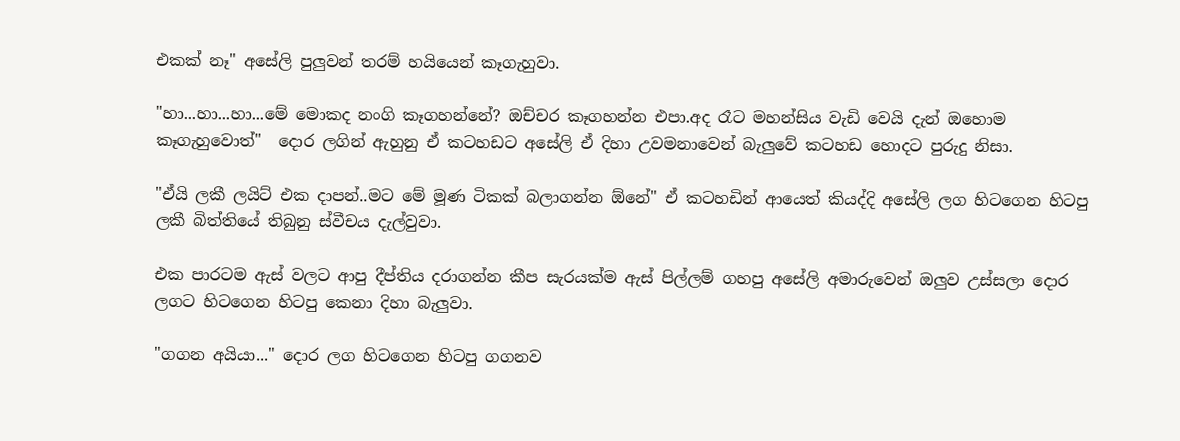එකක් නෑ" අසේලි පුලුවන් තරම් හයියෙන් කෑගැහුවා.

"හා...හා...හා...මේ මොකද නංගි කෑගහන්නේ? ඔච්චර කෑගහන්න එපා.අද රෑට මහන්සිය වැඩි වෙයි දැන් ඔහොම කෑගැහුවොත්"  දොර ලගින් ඇහුනු ඒ කටහඩට අසේලි ඒ දිහා උවමනාවෙන් බැලුවේ කටහඩ හොදට පුරුදු නිසා.

"ඒයි ලකී ලයිට් එක දාපන්..මට මේ මූණ ටිකක් බලාගන්න ඕනේ" ඒ කටහඩින් ආයෙත් කියද්දි අසේලි ලග හිටගෙන හිටපු ලකී බිත්තියේ තිබුනු ස්වීචය දැල්වුවා.

එක පාරටම ඇස් වලට ආපු දීප්තිය දරාගන්න කීප සැරයක්ම ඇස් පිල්ලම් ගහපු අසේලි අමාරුවෙන් ඔලුව උස්සලා දොර ලගට හිටගෙන හිටපු කෙනා දිහා බැලුවා.

"ගගන අයියා..." දොර ලග හිටගෙන හිටපු ගගනව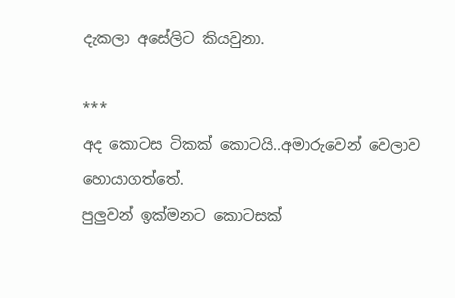දැකලා අසේලිට කියවුනා.

***
අද කොටස ටිකක් කොටයි..අමාරුවෙන් වෙලාව හොයාගත්තේ.
පුලුවන් ඉක්මනට කොටසක්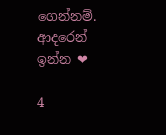ගෙන්නම්.
ආදරෙන් ඉන්න ❤

4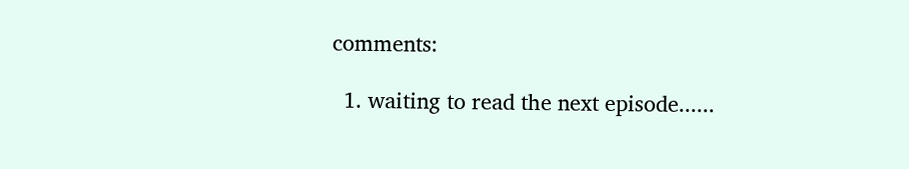comments:

  1. waiting to read the next episode......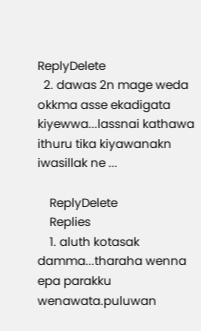ReplyDelete
  2. dawas 2n mage weda okkma asse ekadigata kiyewwa...lassnai kathawa ithuru tika kiyawanakn iwasillak ne ...

    ReplyDelete
    Replies
    1. aluth kotasak damma...tharaha wenna epa parakku wenawata.puluwan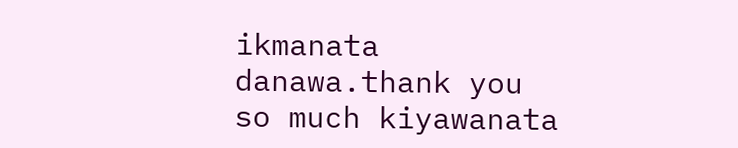ikmanata danawa.thank you so much kiyawanata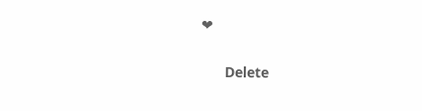❤

      Delete